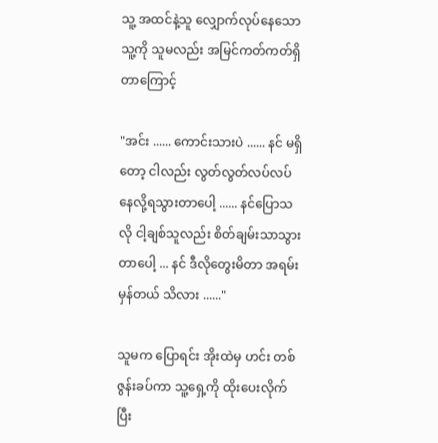သူ့ အထင်နဲ့သူ လျှောက်လုပ်နေသော သူ့ကို သူမလည်း အမြင်ကတ်ကတ်ရှိတာကြောင့်

"အင်း ...... ကောင်းသားပဲ ...... နင် မရှိတော့ ငါလည်း လွတ်လွတ်လပ်လပ် နေလို့ရသွားတာပေါ့ ...... နင်ပြောသလို ငါ့ချစ်သူလည်း စိတ်ချမ်းသာသွားတာပေါ့ ... နင် ဒီလိုတွေးမိတာ အရမ်းမှန်တယ် သိလား ......"

သူမက ပြောရင်း အိုးထဲမှ ဟင်း တစ်ဇွန်းခပ်ကာ သူ့ရှေ့ကို ထိုးပေးလိုက်ပြီး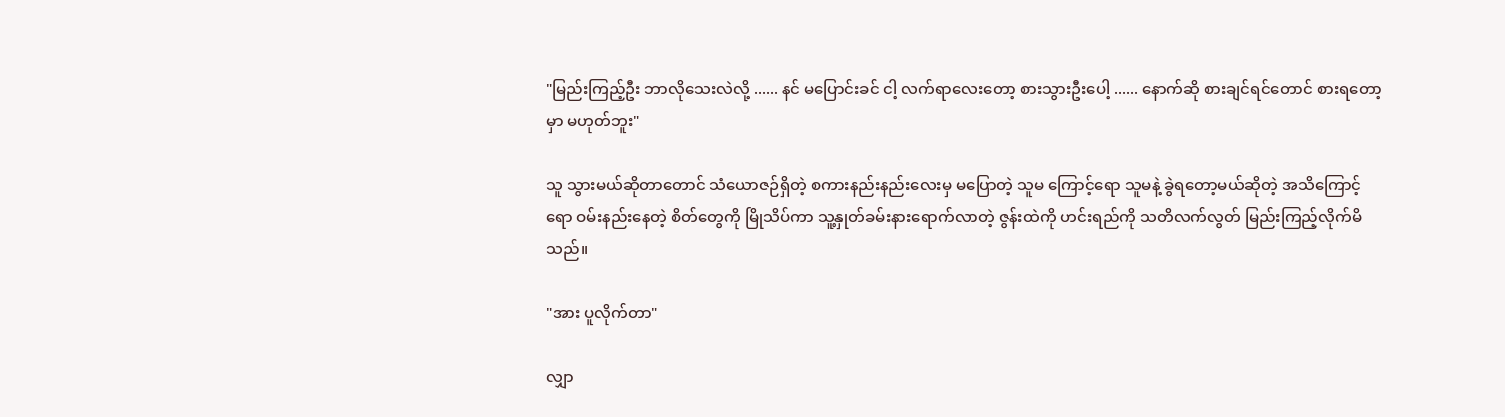"မြည်းကြည့်ဦး ဘာလိုသေးလဲလို့ ...... နင် မပြောင်းခင် ငါ့ လက်ရာလေးတော့ စားသွားဦးပေါ့ ...... နောက်ဆို စားချင်ရင်တောင် စားရတော့မှာ မဟုတ်ဘူး"

သူ သွားမယ်ဆိုတာတောင် သံယောဇဉ်ရှိတဲ့ စကားနည်းနည်းလေးမှ မပြောတဲ့ သူမ ကြောင့်ရော သူမနဲ့ ခွဲရတော့မယ်ဆိုတဲ့ အသိကြောင့်ရော ဝမ်းနည်းနေတဲ့ စိတ်တွေကို မြိုသိပ်ကာ သူ့နှုတ်ခမ်းနားရောက်လာတဲ့ ဇွန်းထဲကို ဟင်းရည်ကို သတိလက်လွတ် မြည်းကြည့်လိုက်မိသည်။

"အား ပူလိုက်တာ"

လျှာ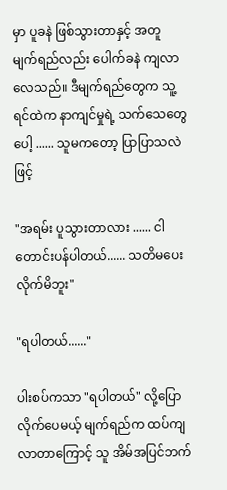မှာ ပူခနဲ ဖြစ်သွားတာနှင့် အတူ မျက်ရည်လည်း ပေါက်ခနဲ ကျလာလေသည်။ ဒီမျက်ရည်တွေက သူ့ ရင်ထဲက နာကျင်မှုရဲ့ သက်သေတွေပေါ့ ...... သူမကတော့ ပြာပြာသလဲဖြင့်

"အရမ်း ပူသွားတာလား ...... ငါတောင်းပန်ပါတယ်...... သတိမပေးလိုက်မိဘူး"

"ရပါတယ်......"

ပါးစပ်ကသာ "ရပါတယ်" လို့ပြောလိုက်ပေမယ့် မျက်ရည်က ထပ်ကျလာတာကြောင့် သူ အိမ်အပြင်ဘက်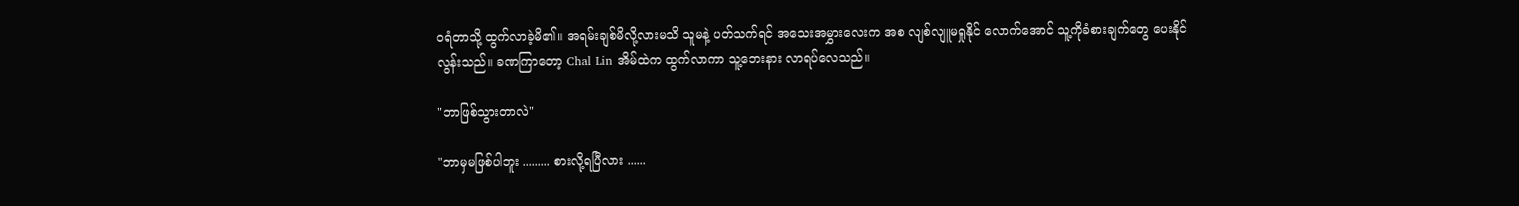ဝရံတာသို့ ထွက်လာခဲ့မိ၏။ အရမ်းချစ်မိလို့လားမသိ သူမနဲ့ ပတ်သက်ရင် အသေးအမွှားလေးက အစ လျစ်လျူမရှုနိုင် လောက်အောင် သူ့ကိုခံစားချက်တွေ ပေးနိုင်လွန်းသည်။ ခဏကြာတော့ Chal Lin အိမ်ထဲက ထွက်လာကာ သူ့ဘေးနား လာရပ်လေသည်။

"ဘာဖြစ်သွားတာလဲ"

"ဘာမှမဖြစ်ပါဘူး ......... စားလို့ရပြီလား ......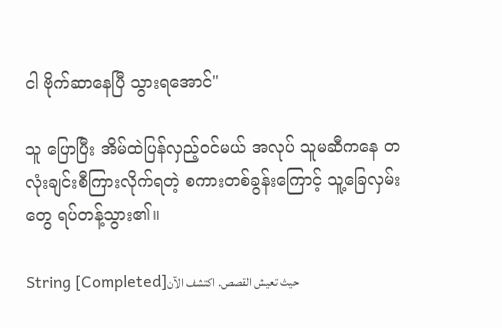ငါ ဗိုက်ဆာနေပြီ သွားရအောင်"

သူ ပြောပြီး အိမ်ထဲပြန်လှည့်ဝင်မယ် အလုပ် သူမဆီကနေ တလုံးချင်းစီကြားလိုက်ရတဲ့ စကားတစ်ခွန်းကြောင့် သူ့ခြေလှမ်းတွေ ရပ်တန့်သွား၏။

String [Completed]حيث تعيش القصص. اكتشف الآن